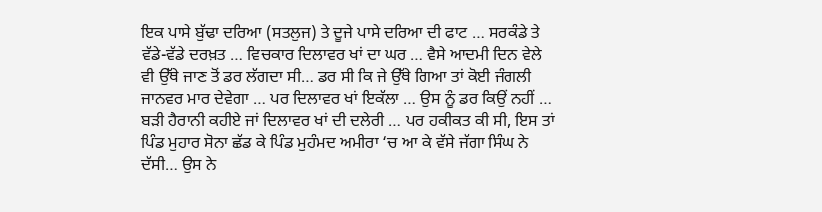ਇਕ ਪਾਸੇ ਬੁੱਢਾ ਦਰਿਆ (ਸਤਲੁਜ) ਤੇ ਦੂਜੇ ਪਾਸੇ ਦਰਿਆ ਦੀ ਫਾਟ … ਸਰਕੰਡੇ ਤੇ ਵੱਡੇ-ਵੱਡੇ ਦਰਖ਼ਤ … ਵਿਚਕਾਰ ਦਿਲਾਵਰ ਖਾਂ ਦਾ ਘਰ … ਵੈਸੇ ਆਦਮੀ ਦਿਨ ਵੇਲੇ ਵੀ ਉੱਥੇ ਜਾਣ ਤੋਂ ਡਰ ਲੱਗਦਾ ਸੀ… ਡਰ ਸੀ ਕਿ ਜੇ ਉੱਥੇ ਗਿਆ ਤਾਂ ਕੋਈ ਜੰਗਲੀ ਜਾਨਵਰ ਮਾਰ ਦੇਵੇਗਾ … ਪਰ ਦਿਲਾਵਰ ਖਾਂ ਇਕੱਲਾ … ਉਸ ਨੂੰ ਡਰ ਕਿਉਂ ਨਹੀਂ … ਬੜੀ ਹੈਰਾਨੀ ਕਹੀਏ ਜਾਂ ਦਿਲਾਵਰ ਖਾਂ ਦੀ ਦਲੇਰੀ … ਪਰ ਹਕੀਕਤ ਕੀ ਸੀ, ਇਸ ਤਾਂ ਪਿੰਡ ਮੁਹਾਰ ਸੋਨਾ ਛੱਡ ਕੇ ਪਿੰਡ ਮੁਹੰਮਦ ਅਮੀਰਾ ‘ਚ ਆ ਕੇ ਵੱਸੇ ਜੱਗਾ ਸਿੰਘ ਨੇ ਦੱਸੀ… ਉਸ ਨੇ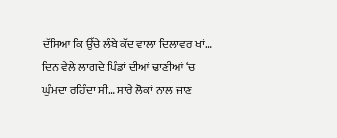ਦੱਸਿਆ ਕਿ ਉੱਚੇ ਲੰਬੇ ਕੱਦ ਵਾਲਾ ਦਿਲਾਵਰ ਖਾਂ… ਦਿਨ ਵੇਲੇ ਲਾਗਦੇ ਪਿੰਡਾਂ ਦੀਆਂ ਢਾਣੀਆਂ ‘ਚ ਘੁੰਮਦਾ ਰਹਿੰਦਾ ਸੀ… ਸਾਰੇ ਲੋਕਾਂ ਨਾਲ ਜਾਣ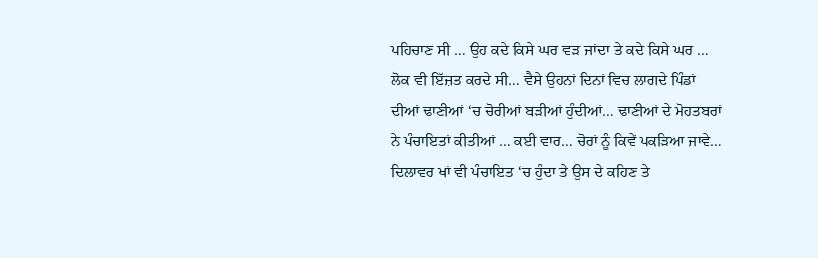ਪਹਿਚਾਣ ਸੀ … ਉਹ ਕਦੇ ਕਿਸੇ ਘਰ ਵੜ ਜਾਂਦਾ ਤੇ ਕਦੇ ਕਿਸੇ ਘਰ … ਲੋਕ ਵੀ ਇੱਜ਼ਤ ਕਰਦੇ ਸੀ… ਵੈਸੇ ਉਹਨਾਂ ਦਿਨਾਂ ਵਿਚ ਲਾਗਦੇ ਪਿੰਡਾਂ ਦੀਆਂ ਢਾਣੀਆਂ ‘ਚ ਚੋਰੀਆਂ ਬੜੀਆਂ ਹੁੰਦੀਆਂ… ਢਾਣੀਆਂ ਦੇ ਮੋਹਤਬਰਾਂ ਨੇ ਪੰਚਾਇਤਾਂ ਕੀਤੀਆਂ … ਕਈ ਵਾਰ… ਚੋਰਾਂ ਨੂੰ ਕਿਵੇਂ ਪਕੜਿਆ ਜਾਵੇ… ਦਿਲਾਵਰ ਖਾਂ ਵੀ ਪੰਚਾਇਤ ‘ਚ ਹੁੰਦਾ ਤੇ ਉਸ ਦੇ ਕਹਿਣ ਤੇ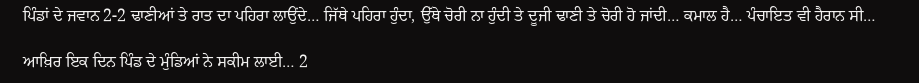ਪਿੰਡਾਂ ਦੇ ਜਵਾਨ 2-2 ਢਾਣੀਆਂ ਤੇ ਰਾਤ ਦਾ ਪਹਿਰਾ ਲਾਉਂਦੇ… ਜਿੱਥੇ ਪਹਿਰਾ ਹੁੰਦਾ, ਉੱਥੇ ਚੋਰੀ ਨਾ ਹੁੰਦੀ ਤੇ ਦੂਜੀ ਢਾਣੀ ਤੇ ਚੋਰੀ ਹੋ ਜਾਂਦੀ… ਕਮਾਲ ਹੈ… ਪੰਚਾਇਤ ਵੀ ਹੈਰਾਨ ਸੀ…

ਆਖ਼ਿਰ ਇਕ ਦਿਨ ਪਿੰਡ ਦੇ ਮੁੰਡਿਆਂ ਨੇ ਸਕੀਮ ਲਾਈ… 2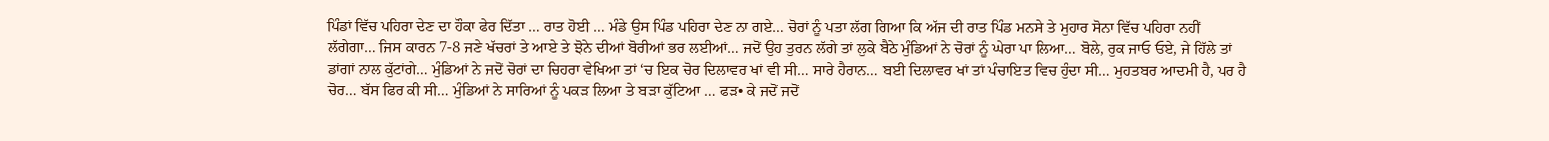ਪਿੰਡਾਂ ਵਿੱਚ ਪਹਿਰਾ ਦੇਣ ਦਾ ਹੌਕਾ ਫੇਰ ਦਿੱਤਾ … ਰਾਤ ਹੋਈ … ਮੰਡੇ ਉਸ ਪਿੰਡ ਪਹਿਰਾ ਦੇਣ ਨਾ ਗਏ… ਚੋਰਾਂ ਨੂੰ ਪਤਾ ਲੱਗ ਗਿਆ ਕਿ ਅੱਜ ਦੀ ਰਾਤ ਪਿੰਡ ਮਨਸੇ ਤੇ ਮੁਹਾਰ ਸੋਨਾ ਵਿੱਚ ਪਹਿਰਾ ਨਹੀਂ ਲੱਗੇਗਾ… ਜਿਸ ਕਾਰਨ 7-8 ਜਣੇ ਖੱਚਰਾਂ ਤੇ ਆਏ ਤੇ ਝੋਨੇ ਦੀਆਂ ਬੋਰੀਆਂ ਭਰ ਲਈਆਂ… ਜਦੋਂ ਉਹ ਤੁਰਨ ਲੱਗੇ ਤਾਂ ਲੁਕੇ ਬੈਠੇ ਮੁੰਡਿਆਂ ਨੇ ਚੋਰਾਂ ਨੂੰ ਘੇਰਾ ਪਾ ਲਿਆ… ਬੋਲੇ, ਰੁਕ ਜਾਓ ਓਏ, ਜੇ ਹਿੱਲੇ ਤਾਂ ਡਾਂਗਾਂ ਨਾਲ ਕੁੱਟਾਂਗੇ… ਮੁੰਡਿਆਂ ਨੇ ਜਦੋਂ ਚੋਰਾਂ ਦਾ ਚਿਹਰਾ ਵੇਖਿਆ ਤਾਂ ‘ਚ ਇਕ ਚੋਰ ਦਿਲਾਵਰ ਖਾਂ ਵੀ ਸੀ… ਸਾਰੇ ਹੈਰਾਨ… ਬਈ ਦਿਲਾਵਰ ਖਾਂ ਤਾਂ ਪੰਚਾਇਤ ਵਿਚ ਹੁੰਦਾ ਸੀ… ਮੁਹਤਬਰ ਆਦਮੀ ਹੈ, ਪਰ ਹੈ ਚੋਰ… ਬੱਸ ਫਿਰ ਕੀ ਸੀ… ਮੁੰਡਿਆਂ ਨੇ ਸਾਰਿਆਂ ਨੂੰ ਪਕੜ ਲਿਆ ਤੇ ਬੜਾ ਕੁੱਟਿਆ … ਫੜ• ਕੇ ਜਦੋਂ ਜਦੋਂ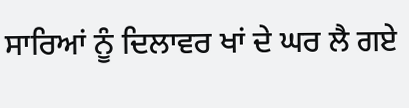ਸਾਰਿਆਂ ਨੂੰ ਦਿਲਾਵਰ ਖਾਂ ਦੇ ਘਰ ਲੈ ਗਏ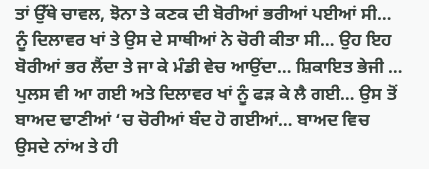ਤਾਂ ਉੱਥੇ ਚਾਵਲ, ਝੋਨਾ ਤੇ ਕਣਕ ਦੀ ਬੋਰੀਆਂ ਭਰੀਆਂ ਪਈਆਂ ਸੀ… ਨੂੰ ਦਿਲਾਵਰ ਖਾਂ ਤੇ ਉਸ ਦੇ ਸਾਥੀਆਂ ਨੇ ਚੋਰੀ ਕੀਤਾ ਸੀ… ਉਹ ਇਹ ਬੋਰੀਆਂ ਭਰ ਲੈਂਦਾ ਤੇ ਜਾ ਕੇ ਮੰਡੀ ਵੇਚ ਆਉਂਦਾ… ਸ਼ਿਕਾਇਤ ਭੇਜੀ … ਪੁਲਸ ਵੀ ਆ ਗਈ ਅਤੇ ਦਿਲਾਵਰ ਖਾਂ ਨੂੰ ਫੜ ਕੇ ਲੈ ਗਈ… ਉਸ ਤੋਂ ਬਾਅਦ ਢਾਣੀਆਂ ‘ਚ ਚੋਰੀਆਂ ਬੰਦ ਹੋ ਗਈਆਂ… ਬਾਅਦ ਵਿਚ ਉਸਦੇ ਨਾਂਅ ਤੇ ਹੀ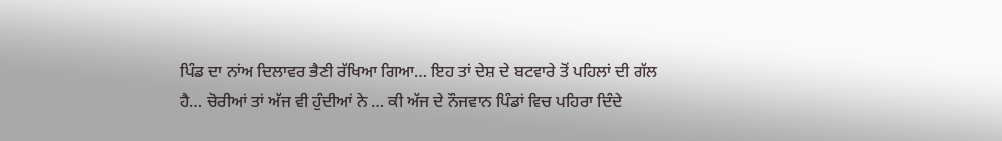ਪਿੰਡ ਦਾ ਨਾਂਅ ਦਿਲਾਵਰ ਭੈਣੀ ਰੱਖਿਆ ਗਿਆ… ਇਹ ਤਾਂ ਦੇਸ਼ ਦੇ ਬਟਵਾਰੇ ਤੋਂ ਪਹਿਲਾਂ ਦੀ ਗੱਲ ਹੈ… ਚੋਰੀਆਂ ਤਾਂ ਅੱਜ ਵੀ ਹੁੰਦੀਆਂ ਨੇ … ਕੀ ਅੱਜ ਦੇ ਨੌਜਵਾਨ ਪਿੰਡਾਂ ਵਿਚ ਪਹਿਰਾ ਦਿੰਦੇ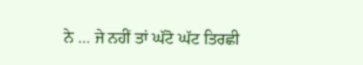ਨੇ … ਜੇ ਨਹੀਂ ਤਾਂ ਘੱਟੋ ਘੱਟ ਤਿਰਛੀ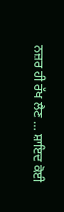ਨਜ਼ਰ ਹੀ ਰੱਖ ਲੈਣ … ਸ਼ਾਇਦ ਕੋਈ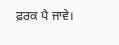ਫ਼ਰਕ ਪੈ ਜਾਵੇ।